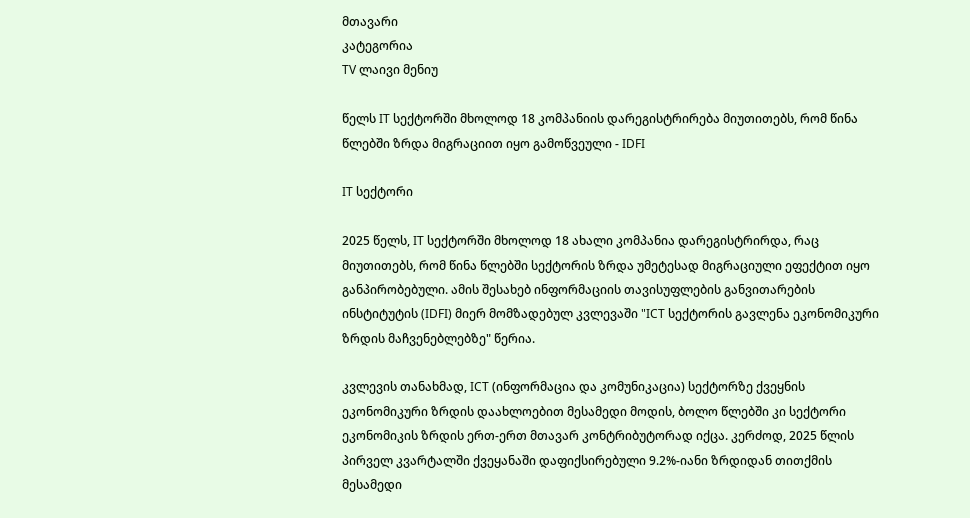მთავარი
კატეგორია
TV ლაივი მენიუ

წელს IT სექტორში მხოლოდ 18 კომპანიის დარეგისტრირება მიუთითებს, რომ წინა წლებში ზრდა მიგრაციით იყო გამოწვეული - IDFI

IT სექტორი

2025 წელს, IT სექტორში მხოლოდ 18 ახალი კომპანია დარეგისტრირდა, რაც მიუთითებს, რომ წინა წლებში სექტორის ზრდა უმეტესად მიგრაციული ეფექტით იყო განპირობებული. ამის შესახებ ინფორმაციის თავისუფლების განვითარების ინსტიტუტის (IDFI) მიერ მომზადებულ კვლევაში "ICT სექტორის გავლენა ეკონომიკური ზრდის მაჩვენებლებზე" წერია.

კვლევის თანახმად, ICT (ინფორმაცია და კომუნიკაცია) სექტორზე ქვეყნის ეკონომიკური ზრდის დაახლოებით მესამედი მოდის, ბოლო წლებში კი სექტორი ეკონომიკის ზრდის ერთ-ერთ მთავარ კონტრიბუტორად იქცა. კერძოდ, 2025 წლის პირველ კვარტალში ქვეყანაში დაფიქსირებული 9.2%-იანი ზრდიდან თითქმის მესამედი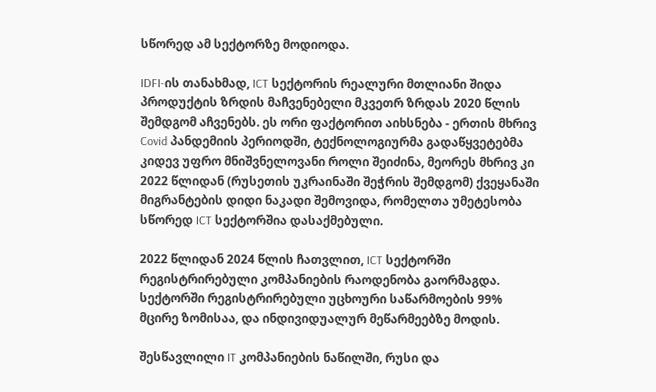სწორედ ამ სექტორზე მოდიოდა.

IDFI-ის თანახმად, ICT სექტორის რეალური მთლიანი შიდა პროდუქტის ზრდის მაჩვენებელი მკვეთრ ზრდას 2020 წლის შემდგომ აჩვენებს. ეს ორი ფაქტორით აიხსნება - ერთის მხრივ Covid პანდემიის პერიოდში, ტექნოლოგიურმა გადაწყვეტებმა კიდევ უფრო მნიშვნელოვანი როლი შეიძინა, მეორეს მხრივ კი 2022 წლიდან (რუსეთის უკრაინაში შეჭრის შემდგომ) ქვეყანაში მიგრანტების დიდი ნაკადი შემოვიდა, რომელთა უმეტესობა სწორედ ICT სექტორშია დასაქმებული.

2022 წლიდან 2024 წლის ჩათვლით, ICT სექტორში რეგისტრირებული კომპანიების რაოდენობა გაორმაგდა. სექტორში რეგისტრირებული უცხოური საწარმოების 99% მცირე ზომისაა, და ინდივიდუალურ მეწარმეებზე მოდის.

შესწავლილი IT კომპანიების ნაწილში, რუსი და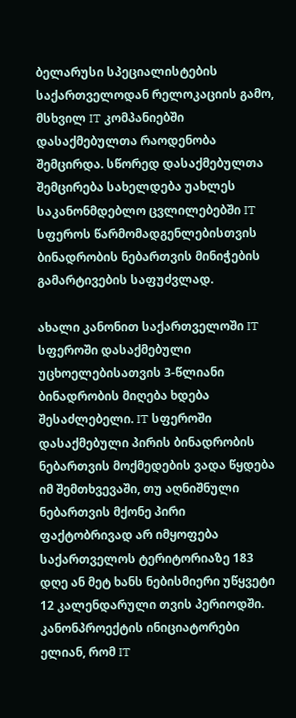ბელარუსი სპეციალისტების საქართველოდან რელოკაციის გამო, მსხვილ IT კომპანიებში დასაქმებულთა რაოდენობა შემცირდა. სწორედ დასაქმებულთა შემცირება სახელდება უახლეს საკანონმდებლო ცვლილებებში IT სფეროს წარმომადგენლებისთვის ბინადრობის ნებართვის მინიჭების გამარტივების საფუძვლად.

ახალი კანონით საქართველოში IT სფეროში დასაქმებული უცხოელებისათვის 3-წლიანი ბინადრობის მიღება ხდება შესაძლებელი. IT სფეროში დასაქმებული პირის ბინადრობის ნებართვის მოქმედების ვადა წყდება იმ შემთხვევაში, თუ აღნიშნული ნებართვის მქონე პირი ფაქტობრივად არ იმყოფება საქართველოს ტერიტორიაზე 183 დღე ან მეტ ხანს ნებისმიერი უწყვეტი 12 კალენდარული თვის პერიოდში. კანონპროექტის ინიციატორები ელიან, რომ IT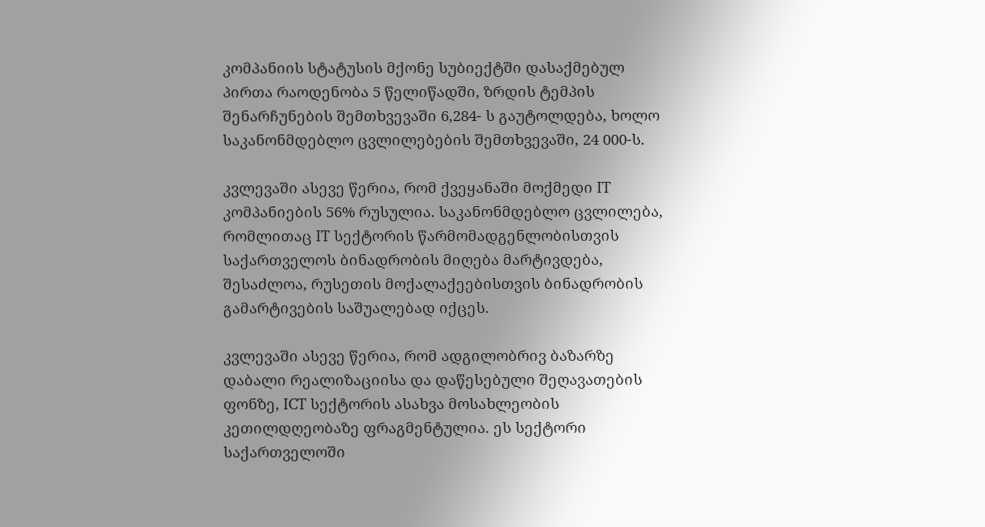კომპანიის სტატუსის მქონე სუბიექტში დასაქმებულ პირთა რაოდენობა 5 წელიწადში, ზრდის ტემპის შენარჩუნების შემთხვევაში 6,284- ს გაუტოლდება, ხოლო საკანონმდებლო ცვლილებების შემთხვევაში, 24 000-ს.

კვლევაში ასევე წერია, რომ ქვეყანაში მოქმედი IT კომპანიების 56% რუსულია. საკანონმდებლო ცვლილება, რომლითაც IT სექტორის წარმომადგენლობისთვის საქართველოს ბინადრობის მიღება მარტივდება, შესაძლოა, რუსეთის მოქალაქეებისთვის ბინადრობის გამარტივების საშუალებად იქცეს.

კვლევაში ასევე წერია, რომ ადგილობრივ ბაზარზე დაბალი რეალიზაციისა და დაწესებული შეღავათების ფონზე, ICT სექტორის ასახვა მოსახლეობის კეთილდღეობაზე ფრაგმენტულია. ეს სექტორი საქართველოში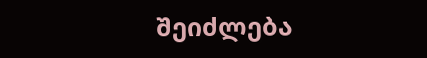შეიძლება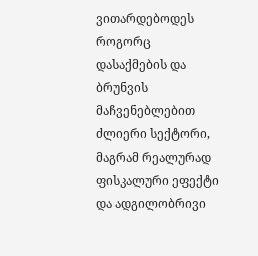ვითარდებოდეს როგორც დასაქმების და ბრუნვის მაჩვენებლებით ძლიერი სექტორი, მაგრამ რეალურად ფისკალური ეფექტი და ადგილობრივი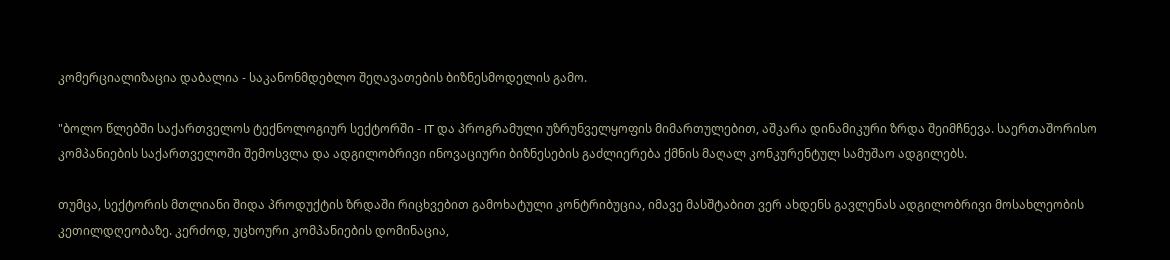კომერციალიზაცია დაბალია - საკანონმდებლო შეღავათების ბიზნესმოდელის გამო.

"ბოლო წლებში საქართველოს ტექნოლოგიურ სექტორში - IT და პროგრამული უზრუნველყოფის მიმართულებით, აშკარა დინამიკური ზრდა შეიმჩნევა. საერთაშორისო კომპანიების საქართველოში შემოსვლა და ადგილობრივი ინოვაციური ბიზნესების გაძლიერება ქმნის მაღალ კონკურენტულ სამუშაო ადგილებს.

თუმცა, სექტორის მთლიანი შიდა პროდუქტის ზრდაში რიცხვებით გამოხატული კონტრიბუცია, იმავე მასშტაბით ვერ ახდენს გავლენას ადგილობრივი მოსახლეობის კეთილდღეობაზე. კერძოდ, უცხოური კომპანიების დომინაცია,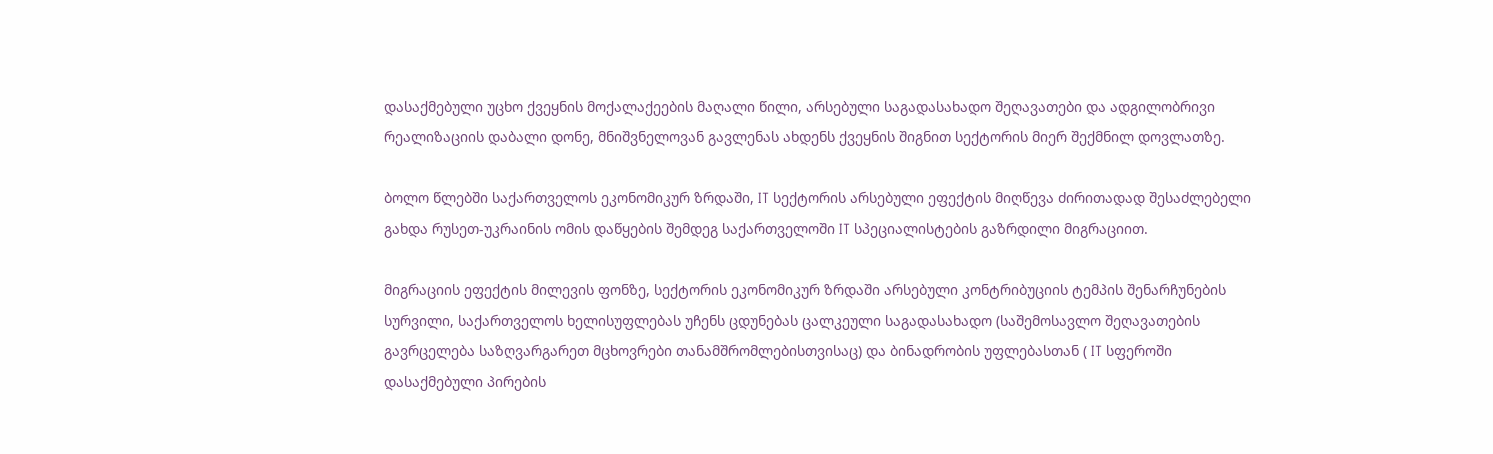დასაქმებული უცხო ქვეყნის მოქალაქეების მაღალი წილი, არსებული საგადასახადო შეღავათები და ადგილობრივი რეალიზაციის დაბალი დონე, მნიშვნელოვან გავლენას ახდენს ქვეყნის შიგნით სექტორის მიერ შექმნილ დოვლათზე.

ბოლო წლებში საქართველოს ეკონომიკურ ზრდაში, IT სექტორის არსებული ეფექტის მიღწევა ძირითადად შესაძლებელი გახდა რუსეთ-უკრაინის ომის დაწყების შემდეგ საქართველოში IT სპეციალისტების გაზრდილი მიგრაციით.

მიგრაციის ეფექტის მილევის ფონზე, სექტორის ეკონომიკურ ზრდაში არსებული კონტრიბუციის ტემპის შენარჩუნების სურვილი, საქართველოს ხელისუფლებას უჩენს ცდუნებას ცალკეული საგადასახადო (საშემოსავლო შეღავათების გავრცელება საზღვარგარეთ მცხოვრები თანამშრომლებისთვისაც) და ბინადრობის უფლებასთან ( IT სფეროში დასაქმებული პირების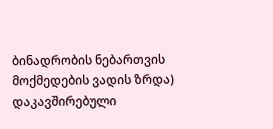ბინადრობის ნებართვის მოქმედების ვადის ზრდა) დაკავშირებული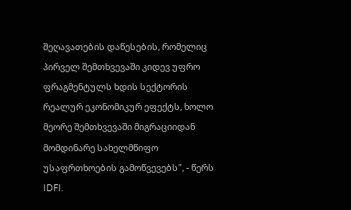შეღავათების დაწესების, რომელიც პირველ შემთხვევაში კიდევ უფრო ფრაგმენტულს ხდის სექტორის რეალურ ეკონომიკურ ეფექტს, ხოლო მეორე შემთხვევაში მიგრაციიდან მომდინარე სახელმწიფო უსაფრთხოების გამოწვევებს", - წერს IDFI.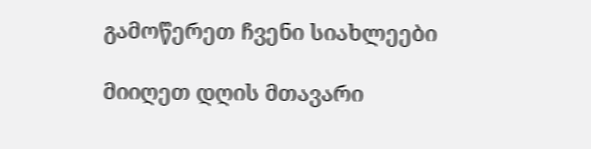გამოწერეთ ჩვენი სიახლეები

მიიღეთ დღის მთავარი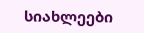სიახლეები